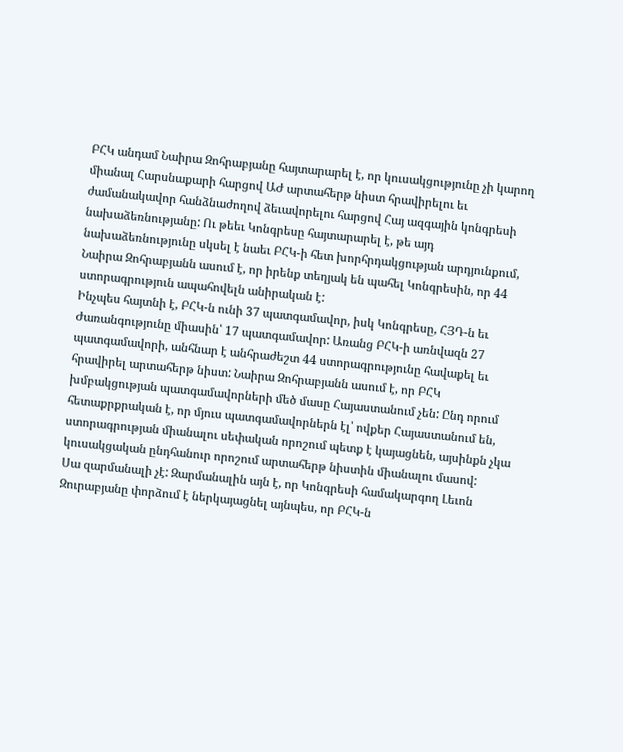ԲՀԿ անդամ Նաիրա Զոհրաբյանը հայտարարել է, որ կուսակցությունը չի կարող միանալ Հարսնաքարի հարցով ԱԺ արտահերթ նիստ հրավիրելու եւ ժամանակավոր հանձնաժողով ձեւավորելու հարցով Հայ ազգային կոնգրեսի նախաձեռնությանը: Ու թեեւ Կոնգրեսը հայտարարել է, թե այդ նախաձեռնությունը սկսել է նաեւ ԲՀԿ-ի հետ խորհրդակցության արդյունքում, Նաիրա Զոհրաբյանն ասում է, որ իրենք տեղյակ են պահել Կոնգրեսին, որ 44 ստորագրություն ապահովելն անիրական է:
Ինչպես հայտնի է, ԲՀԿ-ն ունի 37 պատգամավոր, իսկ Կոնգրեսը, ՀՅԴ-ն եւ Ժառանգությունը միասին՝ 17 պատգամավոր: Առանց ԲՀԿ-ի առնվազն 27 պատգամավորի, անհնար է անհրաժեշտ 44 ստորագրությունը հավաքել եւ հրավիրել արտահերթ նիստ: Նաիրա Զոհրաբյանն ասում է, որ ԲՀԿ խմբակցության պատգամավորների մեծ մասը Հայաստանում չեն: Ընդ որում հետաքրքրական է, որ մյուս պատգամավորներն էլ՝ ովքեր Հայաստանում են, ստորագրության միանալու սեփական որոշում պետք է կայացնեն, այսինքն չկա կուսակցական ընդհանուր որոշում արտահերթ նիստին միանալու մասով:
Սա զարմանալի չէ: Զարմանալին այն է, որ Կոնգրեսի համակարգող Լեւոն Զուրաբյանը փորձում է ներկայացնել այնպես, որ ԲՀԿ-ն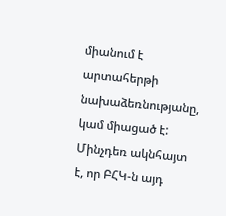միանում է արտահերթի նախաձեռնությանը, կամ միացած է: Մինչդեռ ակնհայտ է, որ ԲՀԿ-ն այդ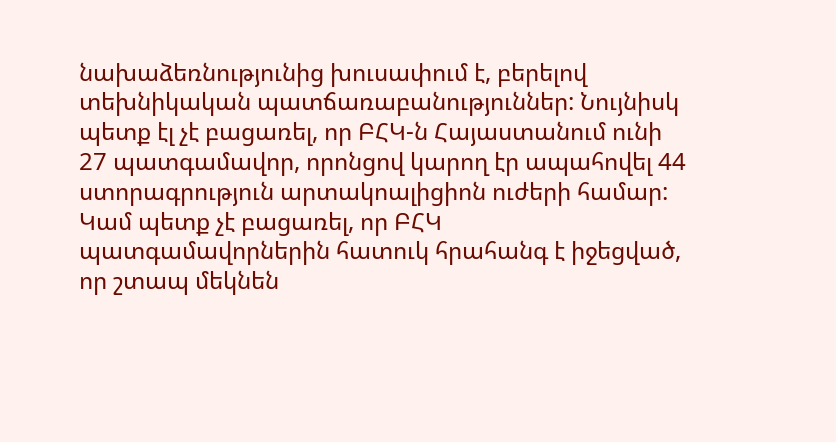նախաձեռնությունից խուսափում է, բերելով տեխնիկական պատճառաբանություններ: Նույնիսկ պետք էլ չէ բացառել, որ ԲՀԿ-ն Հայաստանում ունի 27 պատգամավոր, որոնցով կարող էր ապահովել 44 ստորագրություն արտակոալիցիոն ուժերի համար: Կամ պետք չէ բացառել, որ ԲՀԿ պատգամավորներին հատուկ հրահանգ է իջեցված, որ շտապ մեկնեն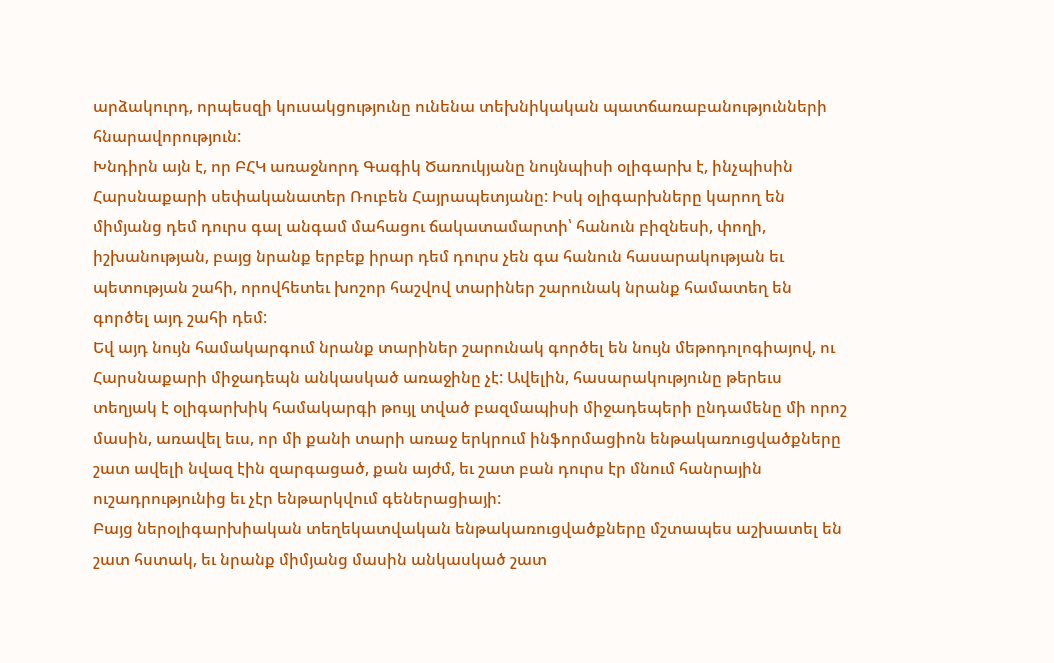արձակուրդ, որպեսզի կուսակցությունը ունենա տեխնիկական պատճառաբանությունների հնարավորություն:
Խնդիրն այն է, որ ԲՀԿ առաջնորդ Գագիկ Ծառուկյանը նույնպիսի օլիգարխ է, ինչպիսին Հարսնաքարի սեփականատեր Ռուբեն Հայրապետյանը: Իսկ օլիգարխները կարող են միմյանց դեմ դուրս գալ անգամ մահացու ճակատամարտի՝ հանուն բիզնեսի, փողի, իշխանության, բայց նրանք երբեք իրար դեմ դուրս չեն գա հանուն հասարակության եւ պետության շահի, որովհետեւ խոշոր հաշվով տարիներ շարունակ նրանք համատեղ են գործել այդ շահի դեմ:
Եվ այդ նույն համակարգում նրանք տարիներ շարունակ գործել են նույն մեթոդոլոգիայով, ու Հարսնաքարի միջադեպն անկասկած առաջինը չէ: Ավելին, հասարակությունը թերեւս տեղյակ է օլիգարխիկ համակարգի թույլ տված բազմապիսի միջադեպերի ընդամենը մի որոշ մասին, առավել եւս, որ մի քանի տարի առաջ երկրում ինֆորմացիոն ենթակառուցվածքները շատ ավելի նվազ էին զարգացած, քան այժմ, եւ շատ բան դուրս էր մնում հանրային ուշադրությունից եւ չէր ենթարկվում գեներացիայի:
Բայց ներօլիգարխիական տեղեկատվական ենթակառուցվածքները մշտապես աշխատել են շատ հստակ, եւ նրանք միմյանց մասին անկասկած շատ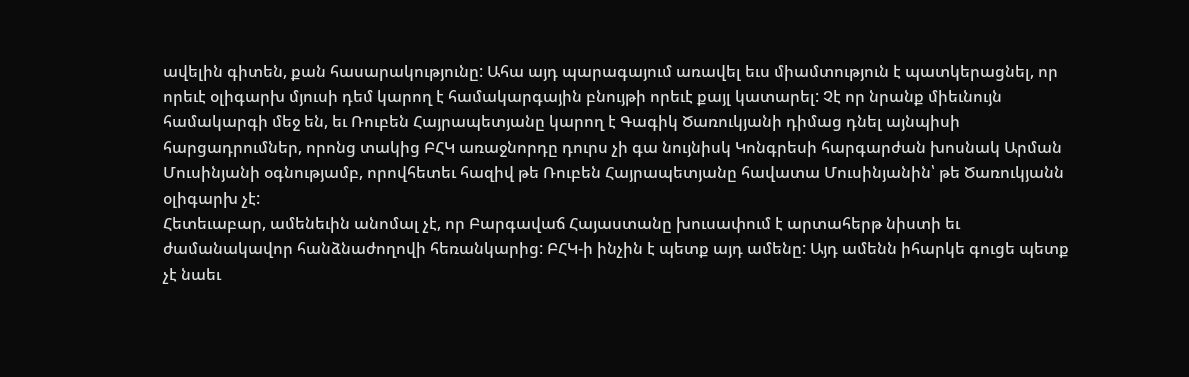ավելին գիտեն, քան հասարակությունը: Ահա այդ պարագայում առավել եւս միամտություն է պատկերացնել, որ որեւէ օլիգարխ մյուսի դեմ կարող է համակարգային բնույթի որեւէ քայլ կատարել: Չէ որ նրանք միեւնույն համակարգի մեջ են, եւ Ռուբեն Հայրապետյանը կարող է Գագիկ Ծառուկյանի դիմաց դնել այնպիսի հարցադրումներ, որոնց տակից ԲՀԿ առաջնորդը դուրս չի գա նույնիսկ Կոնգրեսի հարգարժան խոսնակ Արման Մուսինյանի օգնությամբ, որովհետեւ հազիվ թե Ռուբեն Հայրապետյանը հավատա Մուսինյանին՝ թե Ծառուկյանն օլիգարխ չէ:
Հետեւաբար, ամենեւին անոմալ չէ, որ Բարգավաճ Հայաստանը խուսափում է արտահերթ նիստի եւ ժամանակավոր հանձնաժողովի հեռանկարից: ԲՀԿ-ի ինչին է պետք այդ ամենը: Այդ ամենն իհարկե գուցե պետք չէ նաեւ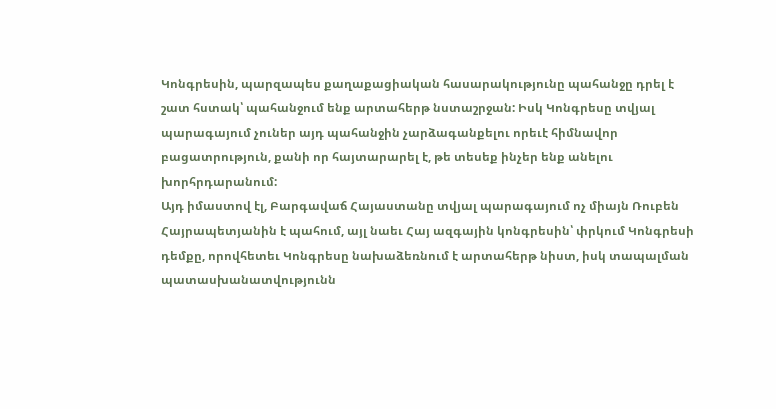Կոնգրեսին, պարզապես քաղաքացիական հասարակությունը պահանջը դրել է շատ հստակ՝ պահանջում ենք արտահերթ նստաշրջան: Իսկ Կոնգրեսը տվյալ պարագայում չուներ այդ պահանջին չարձագանքելու որեւէ հիմնավոր բացատրություն, քանի որ հայտարարել է, թե տեսեք ինչեր ենք անելու խորհրդարանում:
Այդ իմաստով էլ, Բարգավաճ Հայաստանը տվյալ պարագայում ոչ միայն Ռուբեն Հայրապետյանին է պահում, այլ նաեւ Հայ ազգային կոնգրեսին՝ փրկում Կոնգրեսի դեմքը, որովհետեւ Կոնգրեսը նախաձեռնում է արտահերթ նիստ, իսկ տապալման պատասխանատվությունն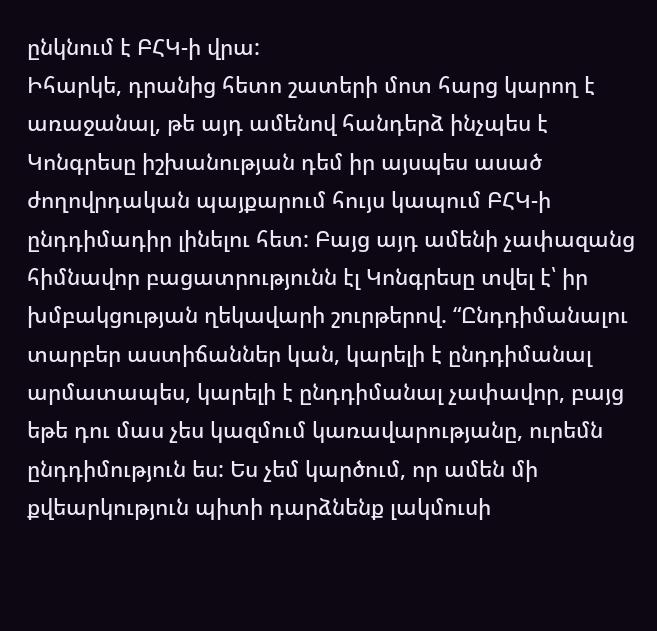ընկնում է ԲՀԿ-ի վրա:
Իհարկե, դրանից հետո շատերի մոտ հարց կարող է առաջանալ, թե այդ ամենով հանդերձ ինչպես է Կոնգրեսը իշխանության դեմ իր այսպես ասած ժողովրդական պայքարում հույս կապում ԲՀԿ-ի ընդդիմադիր լինելու հետ: Բայց այդ ամենի չափազանց հիմնավոր բացատրությունն էլ Կոնգրեսը տվել է՝ իր խմբակցության ղեկավարի շուրթերով. “Ընդդիմանալու տարբեր աստիճաններ կան, կարելի է ընդդիմանալ արմատապես, կարելի է ընդդիմանալ չափավոր, բայց եթե դու մաս չես կազմում կառավարությանը, ուրեմն ընդդիմություն ես: Ես չեմ կարծում, որ ամեն մի քվեարկություն պիտի դարձնենք լակմուսի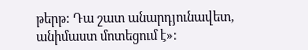թերթ: Դա շատ անարդյունավետ, անիմաստ մոտեցում է»: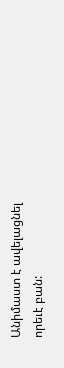Անիմաստ է ավելացնել որեւէ բան: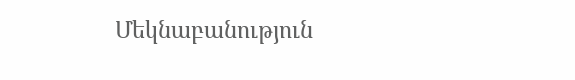Մեկնաբանություն